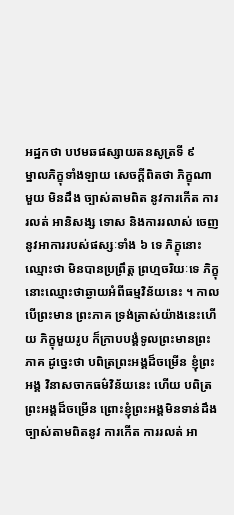អដ្ឋកថា បឋមឆផស្សាយតនសូត្រទី ៩
ម្នាលភិក្ខុទាំងឡាយ សេចក្តីពិតថា ភិក្ខុណាមួយ មិនដឹង ច្បាស់តាមពិត នូវការកើត ការរលត់ អានិសង្ស ទោស និងការរលាស់ ចេញ នូវអាការរបស់ផស្សៈទាំង ៦ ទេ ភិក្ខុនោះឈ្មោះថា មិនបានប្រព្រឹត្ត ព្រហ្មចរិយៈទេ ភិក្ខុនោះឈ្មោះថាឆ្ងាយអំពីធម្មវិន័យនេះ ។ កាលបើព្រះមាន ព្រះភាគ ទ្រង់ត្រាស់យ៉ាងនេះហើយ ភិក្ខុមួយរូប ក៏ក្រាបបង្គំទូលព្រះមានព្រះភាគ ដូច្នេះថា បពិត្រព្រះអង្គដ៏ចម្រើន ខ្ញុំព្រះអង្គ វិនាសចាកធម៌វិន័យនេះ ហើយ បពិត្រព្រះអង្គដ៏ចម្រើន ព្រោះខ្ញុំព្រះអង្គមិនទាន់ដឹងច្បាស់តាមពិតនូវ ការកើត ការរលត់ អា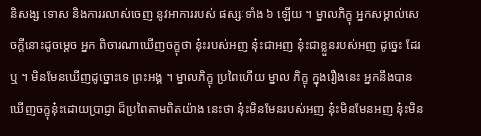និសង្ស ទោស និងការរលាស់ចេញ នូវអាការរបស់ ផស្សៈទាំង ៦ ឡើយ ។ ម្នាលភិក្ខុ អ្នកសម្គាល់សេចក្តីនោះដូចម្តេច អ្នក ពិចារណាឃើញចក្ខុថា នុ៎ះរបស់អញ នុ៎ះជាអញ នុ៎ះជាខ្លួនរបស់អញ ដូច្នេះ ដែរឬ ។ មិនមែនឃើញដូច្នោះទេ ព្រះអង្គ ។ ម្នាលភិក្ខុ ប្រពៃហើយ ម្នាល ភិក្ខុ ក្នុងរឿងនេះ អ្នកនឹងបានឃើញចក្ខុនុ៎ះដោយប្រាជ្ញា ដ៏ប្រពៃតាមពិតយ៉ាង នេះថា នុ៎ះមិនមែនរបស់អញ នុ៎ះមិនមែនអញ នុ៎ះមិន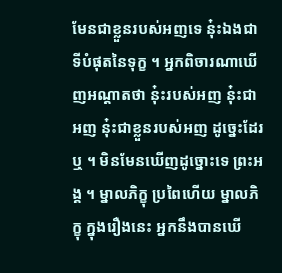មែនជាខ្លួនរបស់អញទេ នុ៎ះឯងជាទីបំផុតនៃទុក្ខ ។ អ្នកពិចារណាឃើញអណ្តាតថា នុ៎ះរបស់អញ នុ៎ះជា អញ នុ៎ះជាខ្លួនរបស់អញ ដូច្នេះដែរឬ ។ មិនមែនឃើញដូច្នោះទេ ព្រះអង្គ ។ ម្នាលភិក្ខុ ប្រពៃហើយ ម្នាលភិក្ខុ ក្នុងរឿងនេះ អ្នកនឹងបានឃើ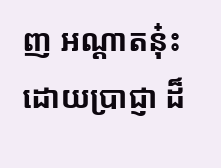ញ អណ្តាតនុ៎ះដោយប្រាជ្ញា ដ៏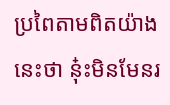ប្រពៃតាមពិតយ៉ាងនេះថា នុ៎ះមិនមែនរ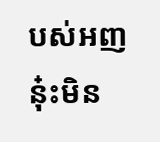បស់អញ នុ៎ះមិន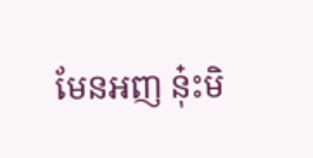មែនអញ នុ៎ះមិ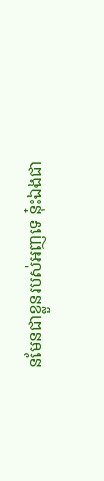នមែនជាខ្លួនរបស់អញទេ នុ៎ះឯងជា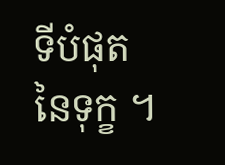ទីបំផុតនៃទុក្ខ ។